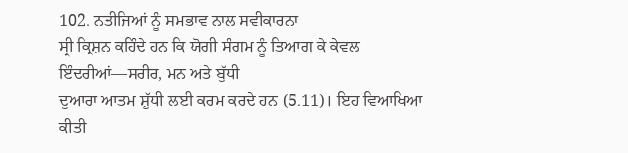102. ਨਤੀਜਿਆਂ ਨੂੰ ਸਮਭਾਵ ਨਾਲ ਸਵੀਕਾਰਨਾ
ਸ੍ਰੀ ਕ੍ਰਿਸ਼ਨ ਕਹਿੰਦੇ ਹਨ ਕਿ ਯੋਗੀ ਸੰਗਮ ਨੂੰ ਤਿਆਗ ਕੇ ਕੇਵਲ
ਇੰਦਰੀਆਂ—ਸਰੀਰ, ਮਨ ਅਤੇ ਬੁੱਧੀ
ਦੁਆਰਾ ਆਤਮ ਸ਼ੁੱਧੀ ਲਈ ਕਰਮ ਕਰਦੇ ਹਨ (5.11)। ਇਹ ਵਿਆਖਿਆ ਕੀਤੀ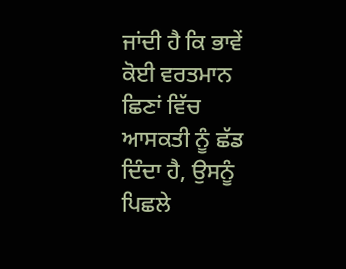ਜਾਂਦੀ ਹੈ ਕਿ ਭਾਵੇਂ ਕੋਈ ਵਰਤਮਾਨ
ਛਿਣਾਂ ਵਿੱਚ ਆਸਕਤੀ ਨੂੰ ਛੱਡ ਦਿੰਦਾ ਹੈ, ਉਸਨੂੰ ਪਿਛਲੇ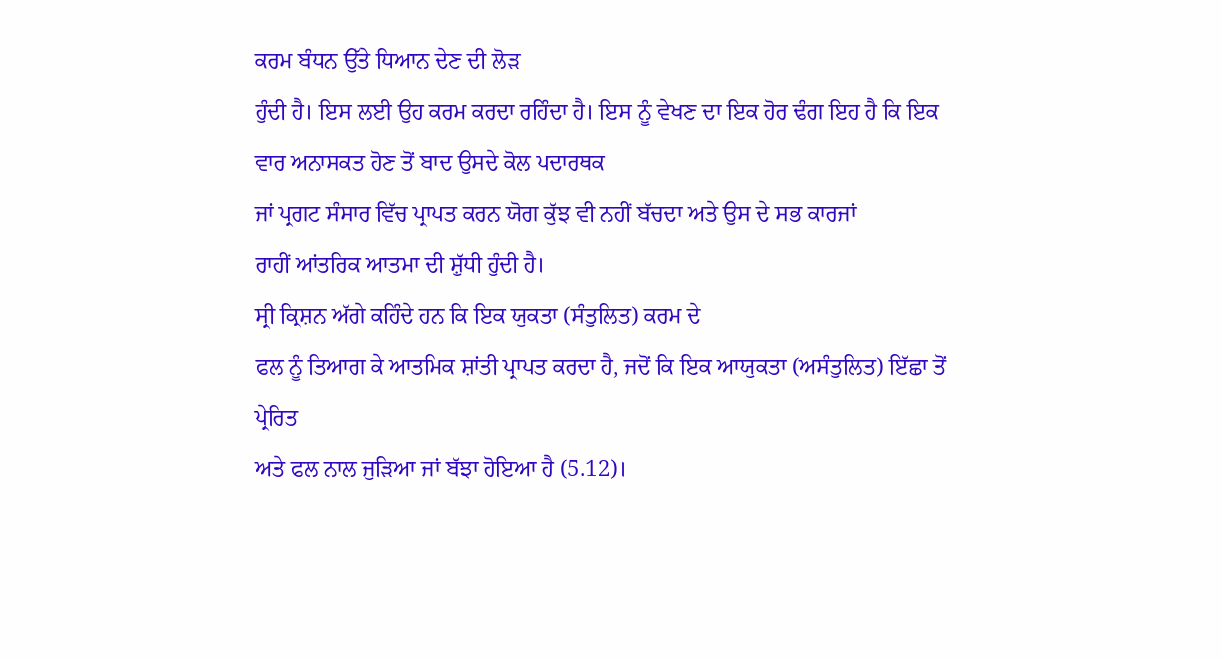ਕਰਮ ਬੰਧਨ ਉੱਤੇ ਧਿਆਨ ਦੇਣ ਦੀ ਲੋੜ
ਹੁੰਦੀ ਹੈ। ਇਸ ਲਈ ਉਹ ਕਰਮ ਕਰਦਾ ਰਹਿੰਦਾ ਹੈ। ਇਸ ਨੂੰ ਵੇਖਣ ਦਾ ਇਕ ਹੋਰ ਢੰਗ ਇਹ ਹੈ ਕਿ ਇਕ
ਵਾਰ ਅਨਾਸਕਤ ਹੋਣ ਤੋਂ ਬਾਦ ਉਸਦੇ ਕੋਲ ਪਦਾਰਥਕ
ਜਾਂ ਪ੍ਰਗਟ ਸੰਸਾਰ ਵਿੱਚ ਪ੍ਰਾਪਤ ਕਰਨ ਯੋਗ ਕੁੱਝ ਵੀ ਨਹੀਂ ਬੱਚਦਾ ਅਤੇ ਉਸ ਦੇ ਸਭ ਕਾਰਜਾਂ
ਰਾਹੀਂ ਆਂਤਰਿਕ ਆਤਮਾ ਦੀ ਸ਼ੁੱਧੀ ਹੁੰਦੀ ਹੈ।
ਸ੍ਰੀ ਕ੍ਰਿਸ਼ਨ ਅੱਗੇ ਕਹਿੰਦੇ ਹਨ ਕਿ ਇਕ ਯੁਕਤਾ (ਸੰਤੁਲਿਤ) ਕਰਮ ਦੇ
ਫਲ ਨੂੰ ਤਿਆਗ ਕੇ ਆਤਮਿਕ ਸ਼ਾਂਤੀ ਪ੍ਰਾਪਤ ਕਰਦਾ ਹੈ, ਜਦੋਂ ਕਿ ਇਕ ਆਯੁਕਤਾ (ਅਸੰਤੁਲਿਤ) ਇੱਛਾ ਤੋਂ ਪ੍ਰੇਰਿਤ
ਅਤੇ ਫਲ ਨਾਲ ਜੁੜਿਆ ਜਾਂ ਬੱਝਾ ਹੋਇਆ ਹੈ (5.12)।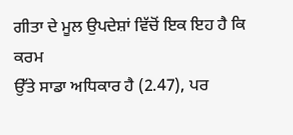ਗੀਤਾ ਦੇ ਮੂਲ ਉਪਦੇਸ਼ਾਂ ਵਿੱਚੋਂ ਇਕ ਇਹ ਹੈ ਕਿ ਕਰਮ
ਉੱਤੇ ਸਾਡਾ ਅਧਿਕਾਰ ਹੈ (2.47), ਪਰ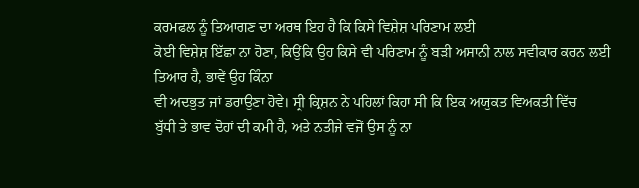ਕਰਮਫਲ ਨੂੰ ਤਿਆਗਣ ਦਾ ਅਰਥ ਇਹ ਹੈ ਕਿ ਕਿਸੇ ਵਿਸ਼ੇਸ਼ ਪਰਿਣਾਮ ਲਈ
ਕੋਈ ਵਿਸ਼ੇਸ਼ ਇੱਛਾ ਨਾ ਹੋਣਾ, ਕਿਉਂਕਿ ਉਹ ਕਿਸੇ ਵੀ ਪਰਿਣਾਮ ਨੂੰ ਬੜੀ ਅਸਾਨੀ ਨਾਲ ਸਵੀਕਾਰ ਕਰਨ ਲਈ
ਤਿਆਰ ਹੈ, ਭਾਵੇਂ ਉਹ ਕਿੰਨਾ
ਵੀ ਅਦਭੁਤ ਜਾਂ ਡਰਾਉਣਾ ਹੋਵੇ। ਸ੍ਰੀ ਕ੍ਰਿਸ਼ਨ ਨੇ ਪਹਿਲਾਂ ਕਿਹਾ ਸੀ ਕਿ ਇਕ ਅਯੁਕਤ ਵਿਅਕਤੀ ਵਿੱਚ
ਬੁੱਧੀ ਤੇ ਭਾਵ ਦੋਹਾਂ ਦੀ ਕਮੀ ਹੈ, ਅਤੇ ਨਤੀਜੇ ਵਜੋਂ ਉਸ ਨੂੰ ਨਾ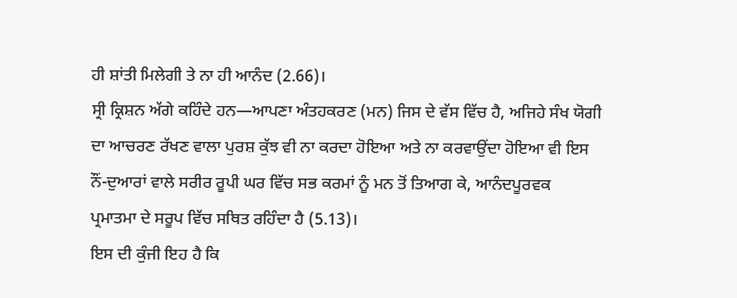ਹੀ ਸ਼ਾਂਤੀ ਮਿਲੇਗੀ ਤੇ ਨਾ ਹੀ ਆਨੰਦ (2.66)।
ਸ੍ਰੀ ਕ੍ਰਿਸ਼ਨ ਅੱਗੇ ਕਹਿੰਦੇ ਹਨ—ਆਪਣਾ ਅੰਤਹਕਰਣ (ਮਨ) ਜਿਸ ਦੇ ਵੱਸ ਵਿੱਚ ਹੈ, ਅਜਿਹੇ ਸੰਖ ਯੋਗੀ
ਦਾ ਆਚਰਣ ਰੱਖਣ ਵਾਲਾ ਪੁਰਸ਼ ਕੁੱਝ ਵੀ ਨਾ ਕਰਦਾ ਹੋਇਆ ਅਤੇ ਨਾ ਕਰਵਾਉਂਦਾ ਹੋਇਆ ਵੀ ਇਸ
ਨੌਂ-ਦੁਆਰਾਂ ਵਾਲੇ ਸਰੀਰ ਰੂਪੀ ਘਰ ਵਿੱਚ ਸਭ ਕਰਮਾਂ ਨੂੰ ਮਨ ਤੋਂ ਤਿਆਗ ਕੇ, ਆਨੰਦਪੂਰਵਕ
ਪ੍ਰਮਾਤਮਾ ਦੇ ਸਰੂਪ ਵਿੱਚ ਸਥਿਤ ਰਹਿੰਦਾ ਹੈ (5.13)।
ਇਸ ਦੀ ਕੁੰਜੀ ਇਹ ਹੈ ਕਿ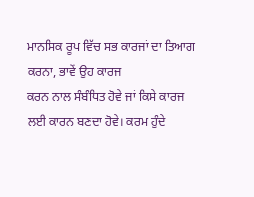ਮਾਨਸਿਕ ਰੂਪ ਵਿੱਚ ਸਭ ਕਾਰਜਾਂ ਦਾ ਤਿਆਗ
ਕਰਨਾ, ਭਾਵੇਂ ਉਹ ਕਾਰਜ
ਕਰਨ ਨਾਲ ਸੰਬੰਧਿਤ ਹੋਵੇ ਜਾਂ ਕਿਸੇ ਕਾਰਜ ਲਈ ਕਾਰਨ ਬਣਦਾ ਹੋਵੇ। ਕਰਮ ਹੁੰਦੇ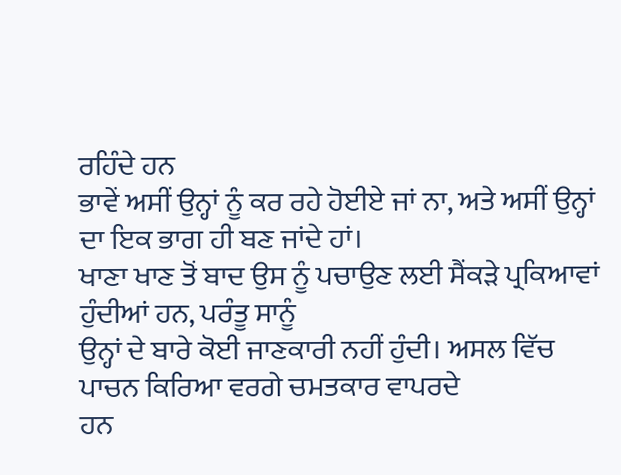ਰਹਿੰਦੇ ਹਨ
ਭਾਵੇਂ ਅਸੀਂ ਉਨ੍ਹਾਂ ਨੂੰ ਕਰ ਰਹੇ ਹੋਈਏ ਜਾਂ ਨਾ, ਅਤੇ ਅਸੀਂ ਉਨ੍ਹਾਂ ਦਾ ਇਕ ਭਾਗ ਹੀ ਬਣ ਜਾਂਦੇ ਹਾਂ।
ਖਾਣਾ ਖਾਣ ਤੋਂ ਬਾਦ ਉਸ ਨੂੰ ਪਚਾਉਣ ਲਈ ਸੈਂਕੜੇ ਪ੍ਰਕਿਆਵਾਂ ਹੁੰਦੀਆਂ ਹਨ, ਪਰੰਤੂ ਸਾਨੂੰ
ਉਨ੍ਹਾਂ ਦੇ ਬਾਰੇ ਕੋਈ ਜਾਣਕਾਰੀ ਨਹੀਂ ਹੁੰਦੀ। ਅਸਲ ਵਿੱਚ ਪਾਚਨ ਕਿਰਿਆ ਵਰਗੇ ਚਮਤਕਾਰ ਵਾਪਰਦੇ
ਹਨ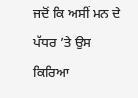ਜਦੋਂ ਕਿ ਅਸੀਂ ਮਨ ਦੇ ਪੱਧਰ ’ਤੇ ਉਸ ਕਿਰਿਆ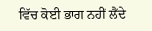ਵਿੱਚ ਕੋਈ ਭਾਗ ਨਹੀਂ ਲੈਂਦੇ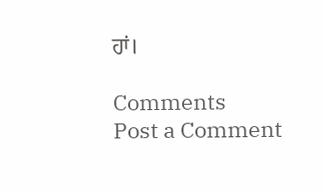ਹਾਂ।

Comments
Post a Comment